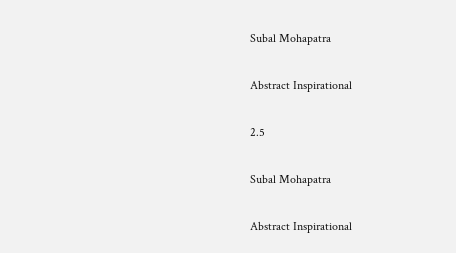Subal Mohapatra

Abstract Inspirational

2.5

Subal Mohapatra

Abstract Inspirational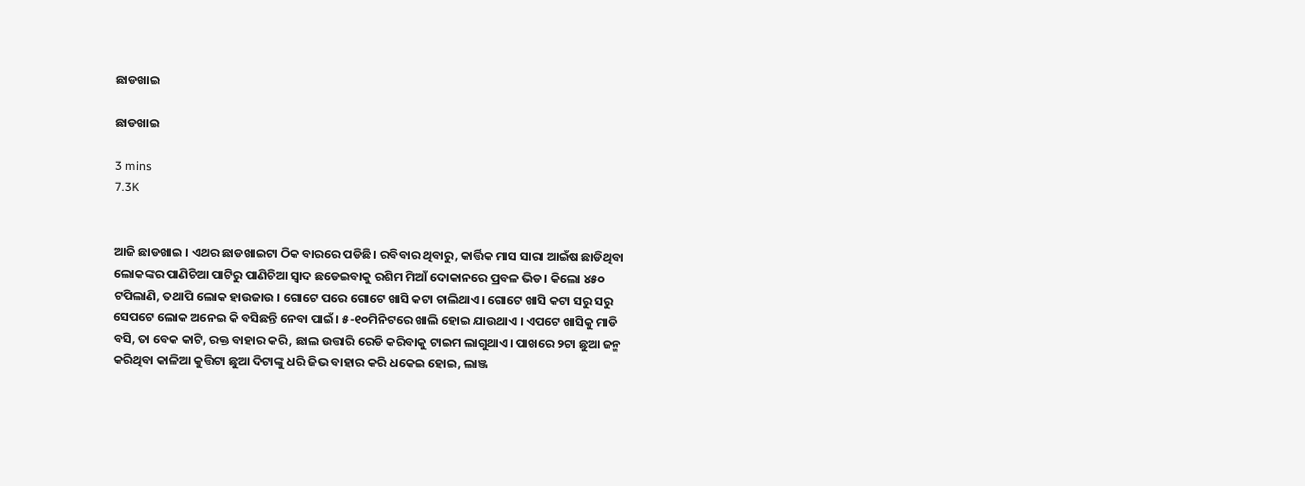ଛାଡଖାଇ

ଛାଡଖାଇ

3 mins
7.3K


ଆଜି ଛାଡଖାଇ । ଏଥର ଛାଡଖାଇଟା ଠିକ ବାରରେ ପଡିଛି। ରବିବାର ଥିବାରୁ, କାର୍ତ୍ତିକ ମାସ ସାରା ଆଇଁଷ ଛାଡିଥିବା ଲୋକଙ୍କର ପାଣିଚିଆ ପାଟିରୁ ପାଣିଚିଆ ସ୍ୱାଦ ଛଡେଇବାକୁ ରଶିମ ମିଆଁ ଦୋକାନରେ ପ୍ରବଳ ଭିଡ। କିଲୋ ୪୫୦ ଟପିଲାଣି, ତଥାପି ଲୋକ ହାଉଜାଉ । ଗୋଟେ ପରେ ଗୋଟେ ଖାସି କଟା ଚାଲିଥାଏ। ଗୋଟେ ଖାସି କଟା ସରୁ ସରୁ ସେପଟେ ଲୋକ ଅନେଇ କି ବସିଛନ୍ତି ନେବା ପାଇଁ। ୫-୧୦ମିନିଟରେ ଖାଲି ହୋଇ ଯାଉଥାଏ । ଏପଟେ ଖାସିକୁ ମାଡି ବସି, ତା ବେକ କାଟି, ରକ୍ତ ବାହାର କରି, ଛାଲ ଉତ୍ତାରି ରେଡି କରିବାକୁ ଟାଇମ ଲାଗୁଥାଏ। ପାଖରେ ୨ଟା ଛୁଆ ଜନ୍ମ କରିଥିବା କାଳିଆ କୁତ୍ତିଟା ଛୁଆ ଦିଟାଙ୍କୁ ଧରି ଜିଭ ବାହାର କରି ଧକେଇ ହୋଇ, ଲାଞ୍ଜ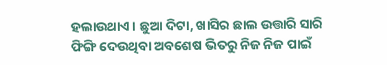ହଲାଉଥାଏ। ଛୁଆ ଦିଟା, ଖାସିର ଛାଲ ଉତ୍ତାରି ସାରି ଫିଙ୍ଗି ଦେଉଥିବା ଅବଶେଷ ଭିତରୁ ନିଜ ନିଜ ପାଇଁ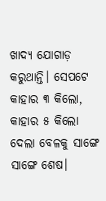ଖାଦ୍ୟ ଯୋଗାଡ଼ କରୁଥାନ୍ତି। ସେପଟେ କାହାର ୩ କିଲୋ, କାହାର ୫ କିଲୋ ଦେଲା ବେଳକୁ ସାଙ୍ଗେ ସାଙ୍ଗେ ଶେଷ।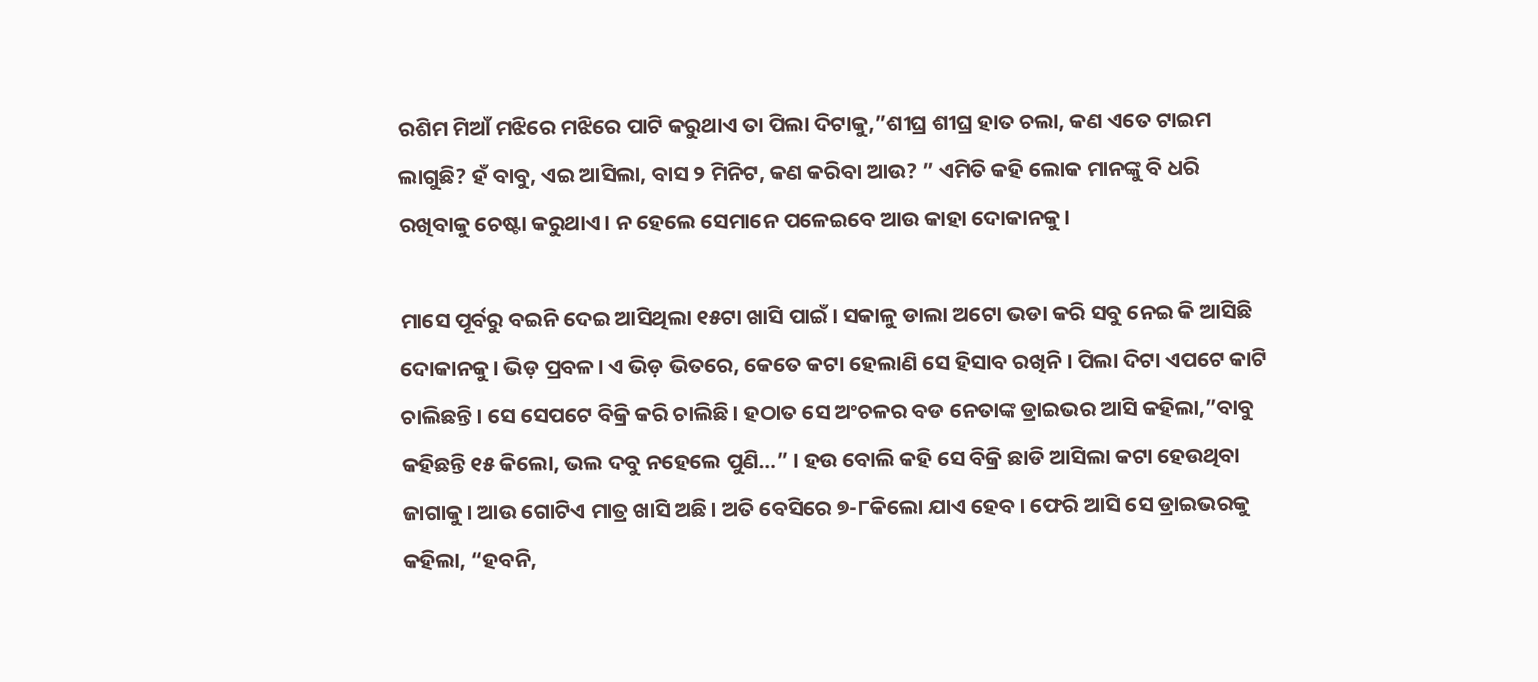ରଶିମ ମିଆଁ ମଝିରେ ମଝିରେ ପାଟି କରୁଥାଏ ତା ପିଲା ଦିଟାକୁ,”ଶୀଘ୍ର ଶୀଘ୍ର ହାତ ଚଲା, କଣ ଏତେ ଟାଇମ ଲାଗୁଛି? ହଁ ବାବୁ, ଏଇ ଆସିଲା, ବାସ ୨ ମିନିଟ, କଣ କରିବା ଆଉ? ” ଏମିତି କହି ଲୋକ ମାନଙ୍କୁ ବି ଧରି ରଖିବାକୁ ଚେଷ୍ଟା କରୁଥାଏ। ନ ହେଲେ ସେମାନେ ପଳେଇବେ ଆଉ କାହା ଦୋକାନକୁ।

ମାସେ ପୂର୍ବରୁ ବଇନି ଦେଇ ଆସିଥିଲା ୧୫ଟା ଖାସି ପାଇଁ। ସକାଳୁ ଡାଲା ଅଟୋ ଭଡା କରି ସବୁ ନେଇ କି ଆସିଛି ଦୋକାନକୁ। ଭିଡ଼ ପ୍ରବଳ। ଏ ଭିଡ଼ ଭିତରେ, କେତେ କଟା ହେଲାଣି ସେ ହିସାବ ରଖିନି। ପିଲା ଦିଟା ଏପଟେ କାଟି ଚାଲିଛନ୍ତି। ସେ ସେପଟେ ବିକ୍ରି କରି ଚାଲିଛି। ହଠାତ ସେ ଅଂଚଳର ବଡ ନେତାଙ୍କ ଡ୍ରାଇଭର ଆସି କହିଲା,”ବାବୁ କହିଛନ୍ତି ୧୫ କିଲୋ, ଭଲ ଦବୁ ନହେଲେ ପୁଣି…” । ହଉ ବୋଲି କହି ସେ ବିକ୍ରି ଛାଡି ଆସିଲା କଟା ହେଉଥିବା ଜାଗାକୁ। ଆଉ ଗୋଟିଏ ମାତ୍ର ଖାସି ଅଛି। ଅତି ବେସିରେ ୭-୮କିଲୋ ଯାଏ ହେବ। ଫେରି ଆସି ସେ ଡ୍ରାଇଭରକୁ କହିଲା, “ହବନି,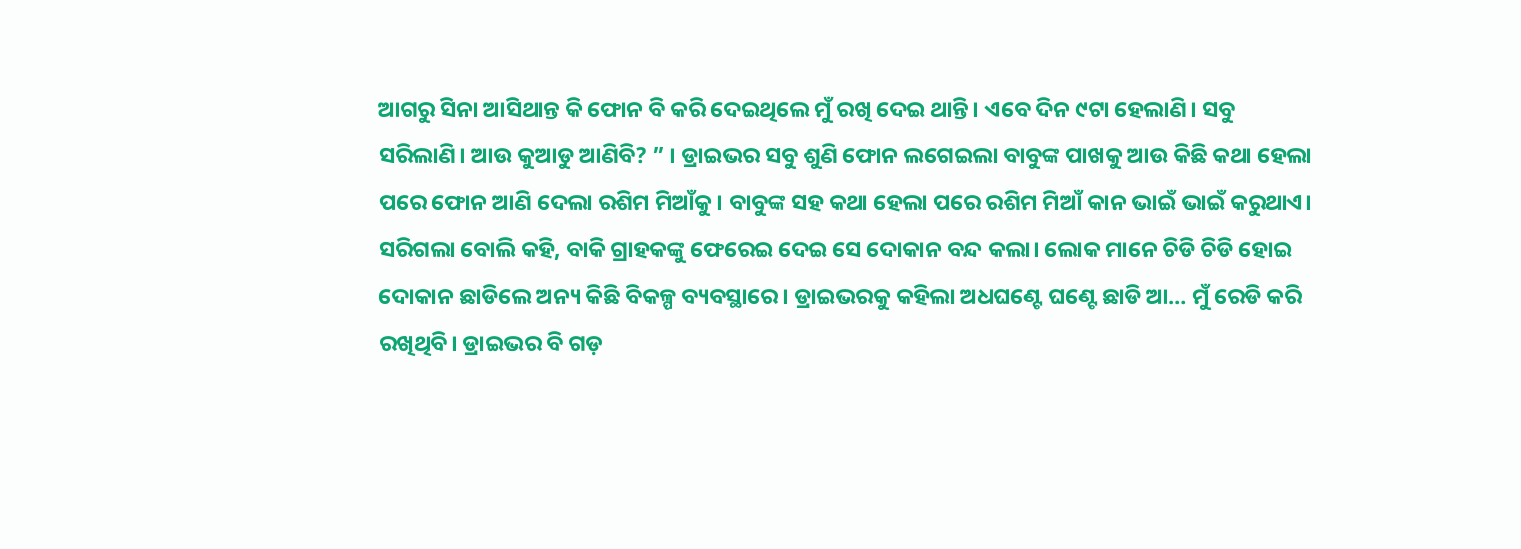ଆଗରୁ ସିନା ଆସିଥାନ୍ତ କି ଫୋନ ବି କରି ଦେଇଥିଲେ ମୁଁ ରଖି ଦେଇ ଥାନ୍ତି। ଏବେ ଦିନ ୯ଟା ହେଲାଣି। ସବୁ ସରିଲାଣି। ଆଉ କୁଆଡୁ ଆଣିବି? ” । ଡ୍ରାଇଭର ସବୁ ଶୁଣି ଫୋନ ଲଗେଇଲା ବାବୁଙ୍କ ପାଖକୁ ଆଉ କିଛି କଥା ହେଲା ପରେ ଫୋନ ଆଣି ଦେଲା ରଶିମ ମିଆଁକୁ। ବାବୁଙ୍କ ସହ କଥା ହେଲା ପରେ ରଶିମ ମିଆଁ କାନ ଭାଇଁ ଭାଇଁ କରୁଥାଏ। ସରିଗଲା ବୋଲି କହି, ବାକି ଗ୍ରାହକଙ୍କୁ ଫେରେଇ ଦେଇ ସେ ଦୋକାନ ବନ୍ଦ କଲା। ଲୋକ ମାନେ ଚିଡି ଚିଡି ହୋଇ ଦୋକାନ ଛାଡିଲେ ଅନ୍ୟ କିଛି ବିକଳ୍ପ ବ୍ୟବସ୍ଥାରେ। ଡ୍ରାଇଭରକୁ କହିଲା ଅଧଘଣ୍ଟେ ଘଣ୍ଟେ ଛାଡି ଆ… ମୁଁ ରେଡି କରି ରଖିଥିବି। ଡ୍ରାଇଭର ବି ଗଡ଼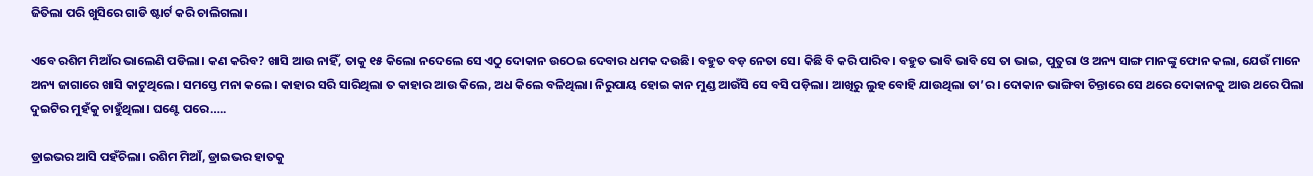ଜିତିଲା ପରି ଖୁସିରେ ଗାଡି ଷ୍ଟାର୍ଟ କରି ଚାଲିଗଲା।

ଏବେ ରଶିମ ମିଆଁର ଭାଲେଣି ପଡିଲା। କଣ କରିବ? ଖାସି ଆଉ ନାହିଁ, ତାକୁ ୧୫ କିଲୋ ନଦେଲେ ସେ ଏଠୁ ଦୋକାନ ଉଠେଇ ଦେବାର ଧମକ ଦଉଛି। ବହୁତ ବଡ଼ ନେତା ସେ। କିଛି ବି କରି ପାରିବ। ବହୁତ ଭାବି ଭାବି ସେ ତା ଭାଇ, ପୁତୁରା ଓ ଅନ୍ୟ ସାଙ୍ଗ ମାନଙ୍କୁ ଫୋନ କଲା, ଯେଉଁ ମାନେ ଅନ୍ୟ ଜାଗାରେ ଖାସି କାଟୁଥିଲେ। ସମସ୍ତେ ମନା କଲେ। କାହାର ସରି ସାରିଥିଲା ତ କାହାର ଆଉ କିଲେ, ଅଧ କିଲେ ବଳିଥିଲା। ନିରୁପାୟ ହୋଇ କାନ ମୁଣ୍ଡ ଆଉଁସି ସେ ବସି ପଡ଼ିଲା। ଆଖିରୁ ଲୁହ ବୋହି ଯାଉଥିଲା ତା’ର। ଦୋକାନ ଭାଙ୍ଗିବା ଚିନ୍ତାରେ ସେ ଥରେ ଦୋକାନକୁ ଆଉ ଥରେ ପିଲା ଦୁଇଟିର ମୁହଁକୁ ଚାହୁଁଥିଲା। ଘଣ୍ଟେ ପରେ…..

ଡ୍ରାଇଭର ଆସି ପହଁଚିଲା। ରଶିମ ମିଆଁ, ଡ୍ରାଇଭର ହାତକୁ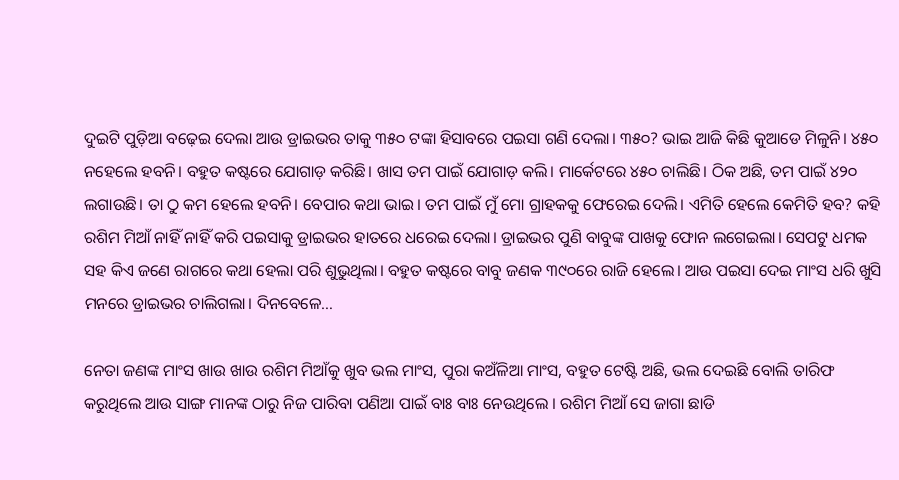ଦୁଇଟି ପୁଡ଼ିଆ ବଢ଼େଇ ଦେଲା ଆଉ ଡ୍ରାଇଭର ତାକୁ ୩୫୦ ଟଙ୍କା ହିସାବରେ ପଇସା ଗଣି ଦେଲା। ୩୫୦? ଭାଇ ଆଜି କିଛି କୁଆଡେ ମିଳୁନି। ୪୫୦ ନହେଲେ ହବନି। ବହୁତ କଷ୍ଟରେ ଯୋଗାଡ଼ କରିଛି। ଖାସ ତମ ପାଇଁ ଯୋଗାଡ଼ କଲି। ମାର୍କେଟରେ ୪୫୦ ଚାଲିଛି। ଠିକ ଅଛି, ତମ ପାଇଁ ୪୨୦ ଲଗାଉଛି। ତା ଠୁ କମ ହେଲେ ହବନି। ବେପାର କଥା ଭାଇ। ତମ ପାଇଁ ମୁଁ ମୋ ଗ୍ରାହକକୁ ଫେରେଇ ଦେଲି। ଏମିତି ହେଲେ କେମିତି ହବ? କହି ରଶିମ ମିଆଁ ନାହିଁ ନାହିଁ କରି ପଇସାକୁ ଡ୍ରାଇଭର ହାତରେ ଧରେଇ ଦେଲା। ଡ୍ରାଇଭର ପୁଣି ବାବୁଙ୍କ ପାଖକୁ ଫୋନ ଲଗେଇଲା। ସେପଟୁ ଧମକ ସହ କିଏ ଜଣେ ରାଗରେ କଥା ହେଲା ପରି ଶୁଭୁଥିଲା। ବହୁତ କଷ୍ଟରେ ବାବୁ ଜଣକ ୩୯୦ରେ ରାଜି ହେଲେ। ଆଉ ପଇସା ଦେଇ ମାଂସ ଧରି ଖୁସି ମନରେ ଡ୍ରାଇଭର ଚାଲିଗଲା। ଦିନବେଳେ…

ନେତା ଜଣଙ୍କ ମାଂସ ଖାଉ ଖାଉ ରଶିମ ମିଆଁକୁ ଖୁବ ଭଲ ମାଂସ, ପୁରା କଅଁଳିଆ ମାଂସ, ବହୁତ ଟେଷ୍ଟି ଅଛି, ଭଲ ଦେଇଛି ବୋଲି ତାରିଫ କରୁଥିଲେ ଆଉ ସାଙ୍ଗ ମାନଙ୍କ ଠାରୁ ନିଜ ପାରିବା ପଣିଆ ପାଇଁ ବାଃ ବାଃ ନେଉଥିଲେ । ରଶିମ ମିଆଁ ସେ ଜାଗା ଛାଡି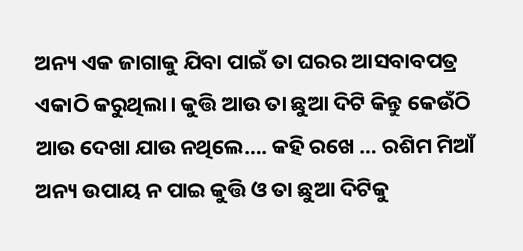ଅନ୍ୟ ଏକ ଜାଗାକୁ ଯିବା ପାଇଁ ତା ଘରର ଆସବାବପତ୍ର ଏକାଠି କରୁଥିଲା। କୁତ୍ତି ଆଉ ତା ଛୁଆ ଦିଟି କିନ୍ତୁ କେଉଁଠି ଆଉ ଦେଖା ଯାଉ ନଥିଲେ…. କହି ରଖେ … ରଶିମ ମିଆଁ ଅନ୍ୟ ଉପାୟ ନ ପାଇ କୁତ୍ତି ଓ ତା ଛୁଆ ଦିଟିକୁ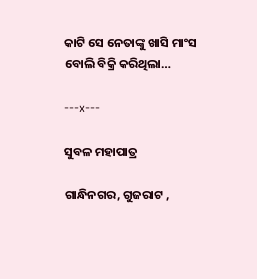କାଟି ସେ ନେତାଙ୍କୁ ଖାସି ମାଂସ ବୋଲି ବିକ୍ରି କରିଥିଲା…

---x---

ସୁବଳ ମହାପାତ୍ର

ଗାନ୍ଧିନଗର, ଗୁଜରାଟ ,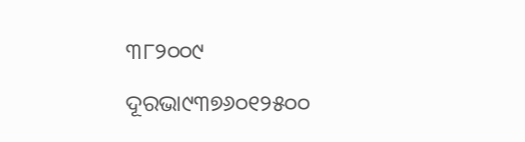୩୮୨୦୦୯

ଦୂରଭା୯୩୭୬୦୧୨୫୦୦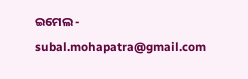ଇମେଲ - subal.mohapatra@gmail.com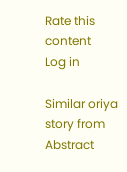Rate this content
Log in

Similar oriya story from Abstract